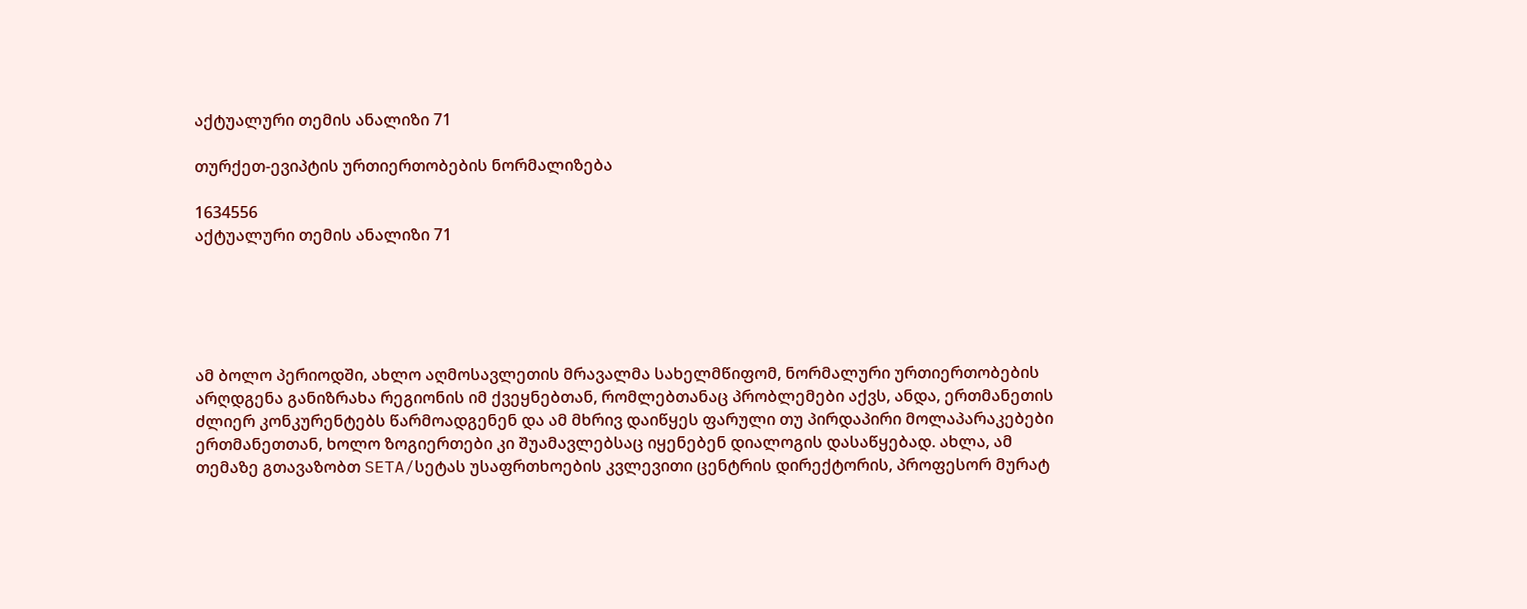აქტუალური თემის ანალიზი 71

თურქეთ-ევიპტის ურთიერთობების ნორმალიზება

1634556
აქტუალური თემის ანალიზი 71





ამ ბოლო პერიოდში, ახლო აღმოსავლეთის მრავალმა სახელმწიფომ, ნორმალური ურთიერთობების არღდგენა განიზრახა რეგიონის იმ ქვეყნებთან, რომლებთანაც პრობლემები აქვს, ანდა, ერთმანეთის ძლიერ კონკურენტებს წარმოადგენენ და ამ მხრივ დაიწყეს ფარული თუ პირდაპირი მოლაპარაკებები ერთმანეთთან, ხოლო ზოგიერთები კი შუამავლებსაც იყენებენ დიალოგის დასაწყებად. ახლა, ამ თემაზე გთავაზობთ SETA/სეტას უსაფრთხოების კვლევითი ცენტრის დირექტორის, პროფესორ მურატ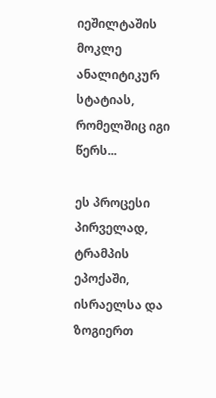იეშილტაშის მოკლე ანალიტიკურ სტატიას, რომელშიც იგი წერს...

ეს პროცესი პირველად, ტრამპის ეპოქაში, ისრაელსა და ზოგიერთ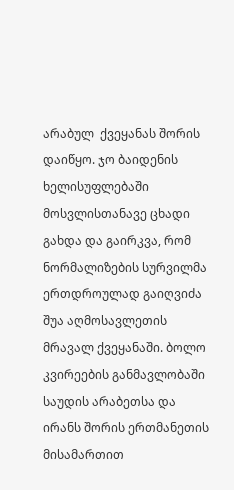არაბულ  ქვეყანას შორის დაიწყო. ჯო ბაიდენის ხელისუფლებაში მოსვლისთანავე ცხადი გახდა და გაირკვა, რომ ნორმალიზების სურვილმა ერთდროულად გაიღვიძა შუა აღმოსავლეთის მრავალ ქვეყანაში. ბოლო კვირეების განმავლობაში საუდის არაბეთსა და ირანს შორის ერთმანეთის მისამართით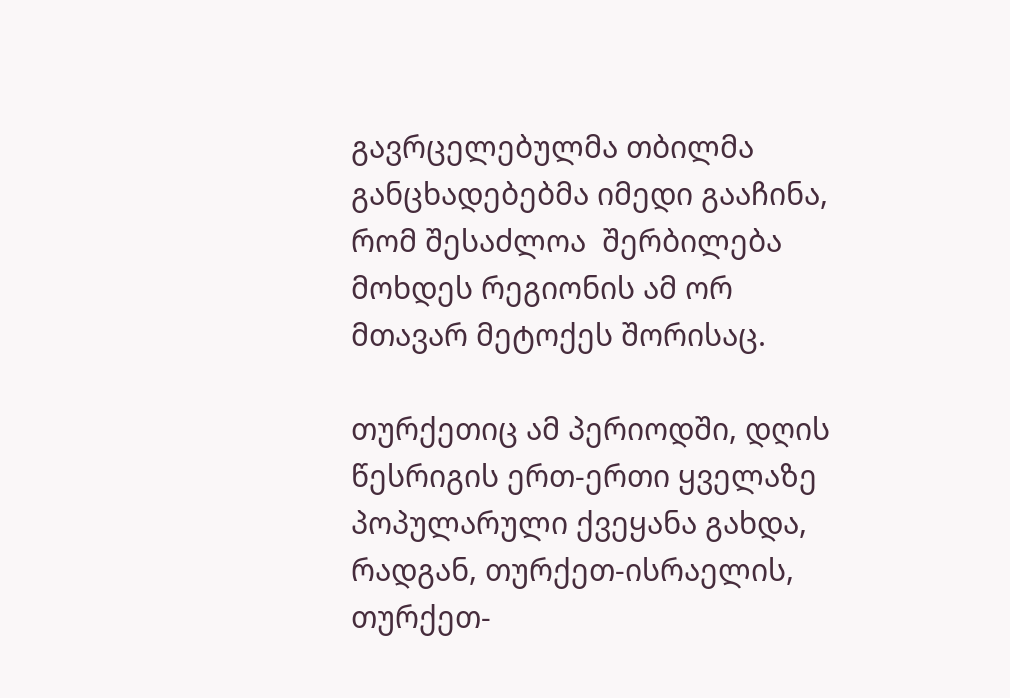გავრცელებულმა თბილმა განცხადებებმა იმედი გააჩინა, რომ შესაძლოა  შერბილება მოხდეს რეგიონის ამ ორ მთავარ მეტოქეს შორისაც.

თურქეთიც ამ პერიოდში, დღის წესრიგის ერთ-ერთი ყველაზე პოპულარული ქვეყანა გახდა, რადგან, თურქეთ-ისრაელის, თურქეთ-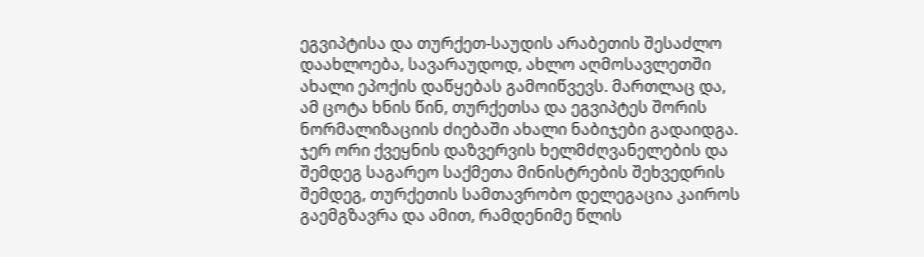ეგვიპტისა და თურქეთ-საუდის არაბეთის შესაძლო დაახლოება, სავარაუდოდ, ახლო აღმოსავლეთში ახალი ეპოქის დაწყებას გამოიწვევს. მართლაც და, ამ ცოტა ხნის წინ, თურქეთსა და ეგვიპტეს შორის ნორმალიზაციის ძიებაში ახალი ნაბიჯები გადაიდგა. ჯერ ორი ქვეყნის დაზვერვის ხელმძღვანელების და შემდეგ საგარეო საქმეთა მინისტრების შეხვედრის შემდეგ, თურქეთის სამთავრობო დელეგაცია კაიროს გაემგზავრა და ამით, რამდენიმე წლის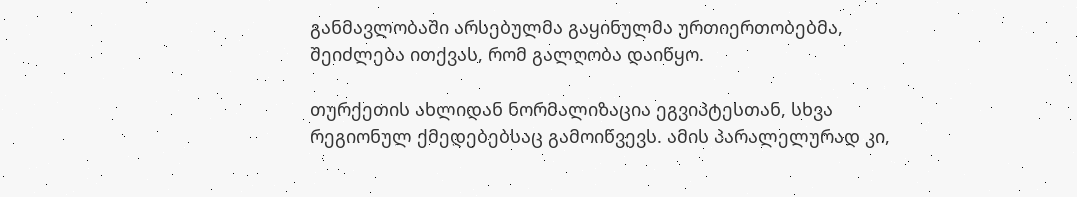განმავლობაში არსებულმა გაყინულმა ურთიერთობებმა, შეიძლება ითქვას, რომ გალღობა დაიწყო.

თურქეთის ახლიდან ნორმალიზაცია ეგვიპტესთან, სხვა რეგიონულ ქმედებებსაც გამოიწვევს. ამის პარალელურად კი,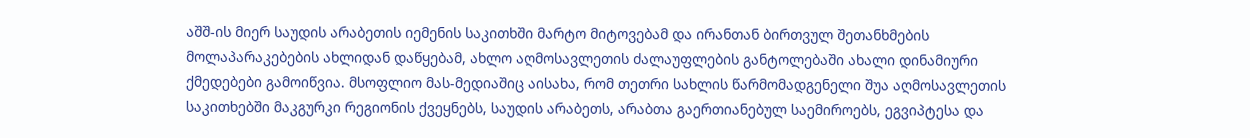აშშ-ის მიერ საუდის არაბეთის იემენის საკითხში მარტო მიტოვებამ და ირანთან ბირთვულ შეთანხმების მოლაპარაკებების ახლიდან დაწყებამ, ახლო აღმოსავლეთის ძალაუფლების განტოლებაში ახალი დინამიური ქმედებები გამოიწვია. მსოფლიო მას-მედიაშიც აისახა, რომ თეთრი სახლის წარმომადგენელი შუა აღმოსავლეთის საკითხებში მაკგურკი რეგიონის ქვეყნებს, საუდის არაბეთს, არაბთა გაერთიანებულ საემიროებს, ეგვიპტესა და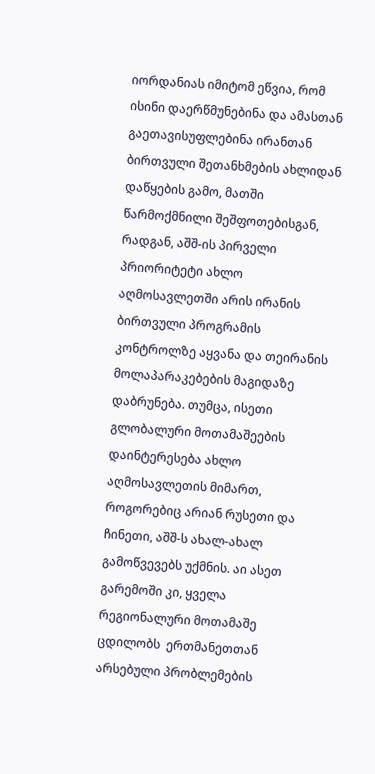იორდანიას იმიტომ ეწვია, რომ ისინი დაერწმუნებინა და ამასთან გაეთავისუფლებინა ირანთან ბირთვული შეთანხმების ახლიდან დაწყების გამო, მათში  წარმოქმნილი შეშფოთებისგან, რადგან, აშშ-ის პირველი პრიორიტეტი ახლო აღმოსავლეთში არის ირანის ბირთვული პროგრამის კონტროლზე აყვანა და თეირანის მოლაპარაკებების მაგიდაზე დაბრუნება. თუმცა, ისეთი გლობალური მოთამაშეების დაინტერესება ახლო აღმოსავლეთის მიმართ, როგორებიც არიან რუსეთი და ჩინეთი, აშშ-ს ახალ-ახალ გამოწვევებს უქმნის. აი ასეთ გარემოში კი, ყველა რეგიონალური მოთამაშე ცდილობს  ერთმანეთთან არსებული პრობლემების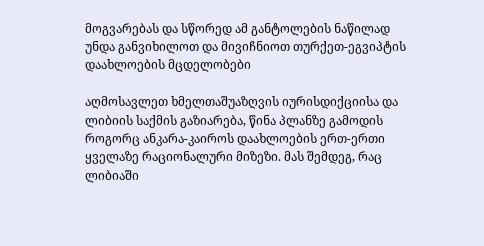მოგვარებას და სწორედ ამ განტოლების ნაწილად უნდა განვიხილოთ და მივიჩნიოთ თურქეთ-ეგვიპტის დაახლოების მცდელობები

აღმოსავლეთ ხმელთაშუაზღვის იურისდიქციისა და ლიბიის საქმის გაზიარება, წინა პლანზე გამოდის როგორც ანკარა-კაიროს დაახლოების ერთ-ერთი ყველაზე რაციონალური მიზეზი. მას შემდეგ, რაც ლიბიაში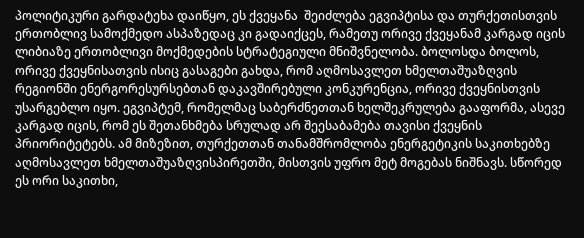პოლიტიკური გარდატეხა დაიწყო, ეს ქვეყანა  შეიძლება ეგვიპტისა და თურქეთისთვის ერთობლივ სამოქმედო ასპაზედაც კი გადაიქცეს, რამეთუ ორივე ქვეყანამ კარგად იცის ლიბიაზე ერთობლივი მოქმედების სტრატეგიული მნიშვნელობა. ბოლოსდა ბოლოს, ორივე ქვეყნისათვის ისიც გასაგები გახდა, რომ აღმოსავლეთ ხმელთაშუაზღვის რეგიონში ენერგორესურსებთან დაკავშირებული კონკურენცია, ორივე ქვეყნისთვის უსარგებლო იყო. ეგვიპტემ, რომელმაც საბერძნეთთან ხელშეკრულება გააფორმა, ასევე კარგად იცის, რომ ეს შეთანხმება სრულად არ შეესაბამება თავისი ქვეყნის პრიორიტეტებს. ამ მიზეზით, თურქეთთან თანამშრომლობა ენერგეტიკის საკითხებზე აღმოსავლეთ ხმელთაშუაზღვისპირეთში, მისთვის უფრო მეტ მოგებას ნიშნავს. სწორედ ეს ორი საკითხი,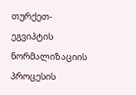თურქეთ-ეგვიპტის ნორმალიზაციის პროცესის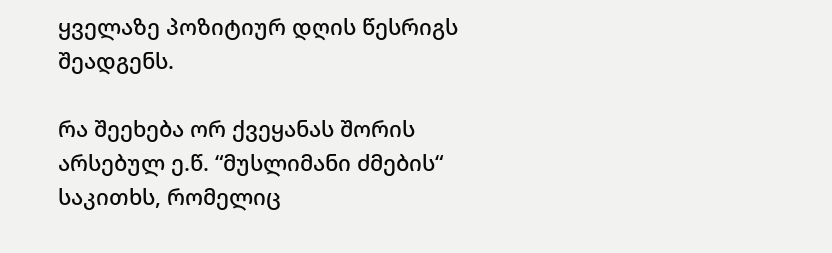ყველაზე პოზიტიურ დღის წესრიგს შეადგენს.

რა შეეხება ორ ქვეყანას შორის არსებულ ე.წ. “მუსლიმანი ძმების“ საკითხს, რომელიც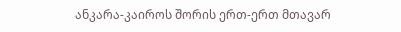ანკარა-კაიროს შორის ერთ-ერთ მთავარ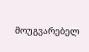მოუგვარებელ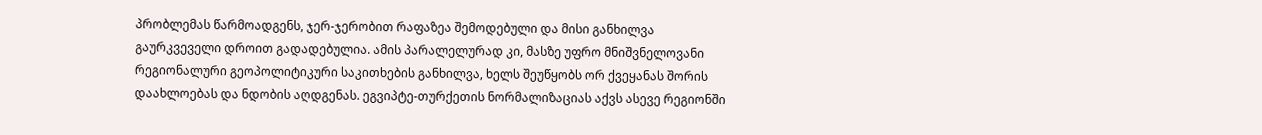პრობლემას წარმოადგენს, ჯერ-ჯერობით რაფაზეა შემოდებული და მისი განხილვა გაურკვეველი დროით გადადებულია. ამის პარალელურად კი, მასზე უფრო მნიშვნელოვანი რეგიონალური გეოპოლიტიკური საკითხების განხილვა, ხელს შეუწყობს ორ ქვეყანას შორის დაახლოებას და ნდობის აღდგენას. ეგვიპტე-თურქეთის ნორმალიზაციას აქვს ასევე რეგიონში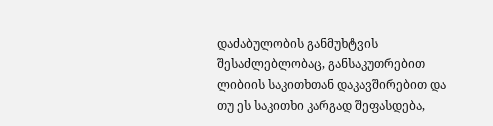დაძაბულობის განმუხტვის შესაძლებლობაც, განსაკუთრებით ლიბიის საკითხთან დაკავშირებით და თუ ეს საკითხი კარგად შეფასდება,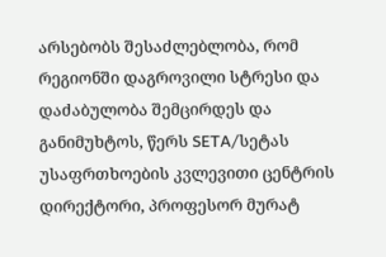არსებობს შესაძლებლობა, რომ რეგიონში დაგროვილი სტრესი და დაძაბულობა შემცირდეს და განიმუხტოს, წერს SETA/სეტას უსაფრთხოების კვლევითი ცენტრის დირექტორი, პროფესორ მურატ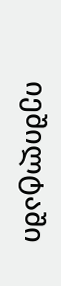იეშილტაში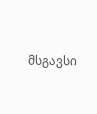მსგავსი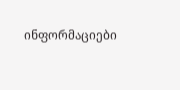ინფორმაციები